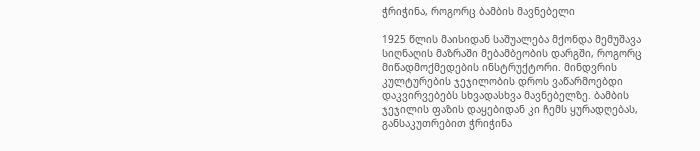ჭრიჭინა, როგორც ბამბის მავნებელი

1925 წლის მაისიდან საშუალება მქონდა მემუშავა სიღნაღის მაზრაში მებამბეობის დარგში, როგორც მიწადმოქმედების ინსტრუქტორი. მინდვრის კულტურების ჯეჯილობის დროს ვაწარმოებდი დაკვირვებებს სხვადასხვა მავნებელზე. ბამბის ჯეჯილის ფაზის დაყებიდან კი ჩემს ყურადღებას, განსაკუთრებით ჭრიჭინა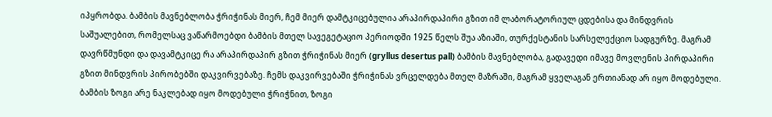იპყრობდა. ბამბის მავნებლობა ჭრიჭინას მიერ, ჩემ მიერ დამტკიცებულია არაპირდაპირი გზით იმ ლაბორატორიულ ცდებისა და მინდვრის საშუალებით, რომელსაც ვაწარმოებდი ბამბის მთელ სავეგეტაციო პერიოდში 1925 წელს შუა აზიაში, თურქესტანის სარსელექციო სადგურზე. მაგრამ დავრწმუნდი და დავამტკიცე რა არაპირდაპირ გზით ჭრიჭინას მიერ (gryllus desertus pall) ბამბის მავნებლობა, გადავედი იმავე მოვლენის პირდაპირი გზით მინდვრის პირობებში დაკვირვებაზე. ჩემს დაკვირვებაში ჭრიჭინას ვრცელდება მთელ მაზრაში, მაგრამ ყველაგან ერთიანად არ იყო მოდებული. ბამბის ზოგი არე ნაკლებად იყო მოდებული ჭრიჭნით, ზოგი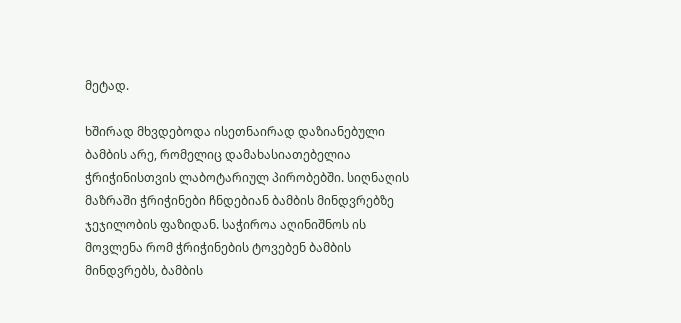მეტად.

ხშირად მხვდებოდა ისეთნაირად დაზიანებული ბამბის არე, რომელიც დამახასიათებელია ჭრიჭინისთვის ლაბოტარიულ პირობებში. სიღნაღის მაზრაში ჭრიჭინები ჩნდებიან ბამბის მინდვრებზე ჯეჯილობის ფაზიდან. საჭიროა აღინიშნოს ის მოვლენა რომ ჭრიჭინების ტოვებენ ბამბის მინდვრებს, ბამბის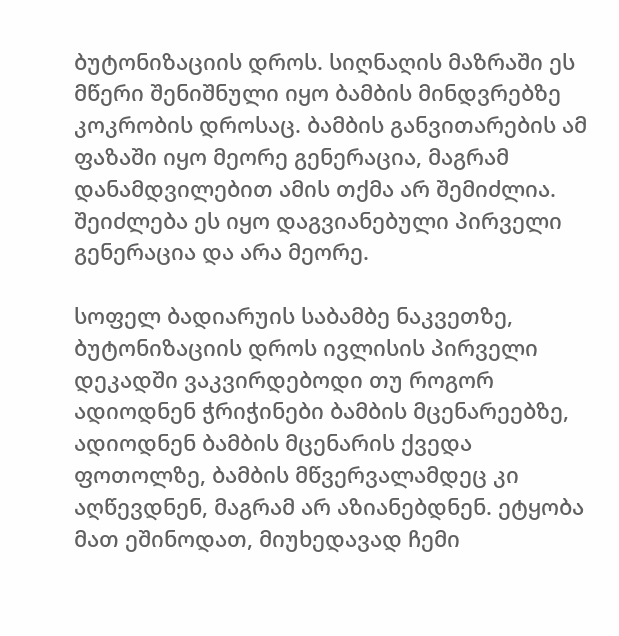ბუტონიზაციის დროს. სიღნაღის მაზრაში ეს მწერი შენიშნული იყო ბამბის მინდვრებზე კოკრობის დროსაც. ბამბის განვითარების ამ ფაზაში იყო მეორე გენერაცია, მაგრამ დანამდვილებით ამის თქმა არ შემიძლია. შეიძლება ეს იყო დაგვიანებული პირველი გენერაცია და არა მეორე.

სოფელ ბადიარუის საბამბე ნაკვეთზე, ბუტონიზაციის დროს ივლისის პირველი დეკადში ვაკვირდებოდი თუ როგორ ადიოდნენ ჭრიჭინები ბამბის მცენარეებზე, ადიოდნენ ბამბის მცენარის ქვედა ფოთოლზე, ბამბის მწვერვალამდეც კი აღწევდნენ, მაგრამ არ აზიანებდნენ. ეტყობა მათ ეშინოდათ, მიუხედავად ჩემი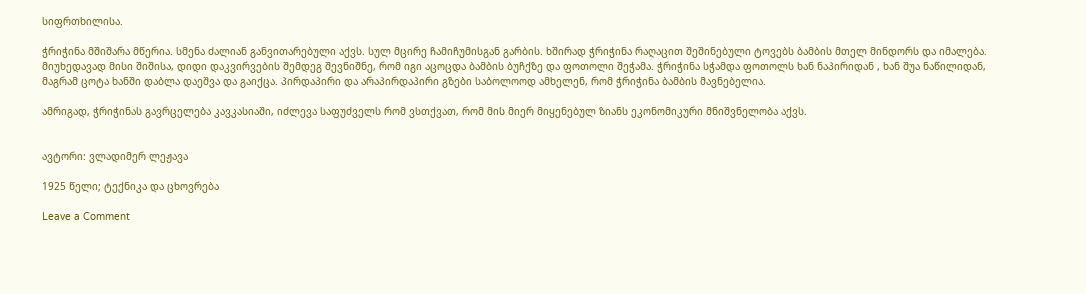სიფრთხილისა.

ჭრიჭინა მშიშარა მწერია. სმენა ძალიან განვითარებული აქვს. სულ მცირე ჩამიჩუმისგან გარბის. ხშირად ჭრიჭინა რაღაცით შეშინებული ტოვებს ბამბის მთელ მინდორს და იმალება. მიუხედავად მისი შიშისა, დიდი დაკვირვების შემდეგ შევნიშნე, რომ იგი აცოცდა ბამბის ბუჩქზე და ფოთოლი შეჭამა. ჭრიჭინა სჭამდა ფოთოლს ხან ნაპირიდან , ხან შუა ნაწილიდან, მაგრამ ცოტა ხანში დაბლა დაეშვა და გაიქცა. პირდაპირი და არაპირდაპირი გზები საბოლოოდ ამხელენ, რომ ჭრიჭინა ბამბის მავნებელია.

ამრიგად, ჭრიჭინას გავრცელება კავკასიაში, იძლევა საფუძველს რომ ვსთქვათ, რომ მის მიერ მიყენებულ ზიანს ეკონომიკური მნიშვნელობა აქვს.


ავტორი: ვლადიმერ ლეჟავა

1925 წელი; ტექნიკა და ცხოვრება

Leave a Comment